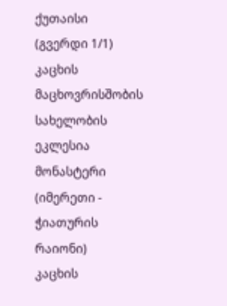ქუთაისი (გვერდი 1/1)
კაცხის მაცხოვრისშობის სახელობის ეკლესია
მონასტერი (იმერეთი - ჭიათურის რაიონი)
კაცხის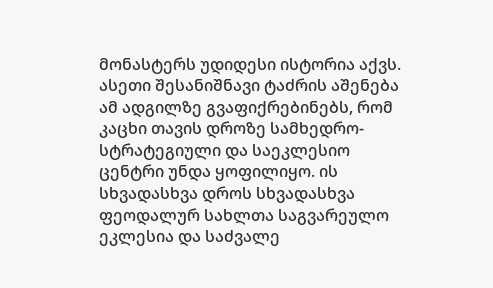მონასტერს უდიდესი ისტორია აქვს. ასეთი შესანიშნავი ტაძრის აშენება ამ ადგილზე გვაფიქრებინებს, რომ კაცხი თავის დროზე სამხედრო-სტრატეგიული და საეკლესიო ცენტრი უნდა ყოფილიყო. ის სხვადასხვა დროს სხვადასხვა ფეოდალურ სახლთა საგვარეულო ეკლესია და საძვალე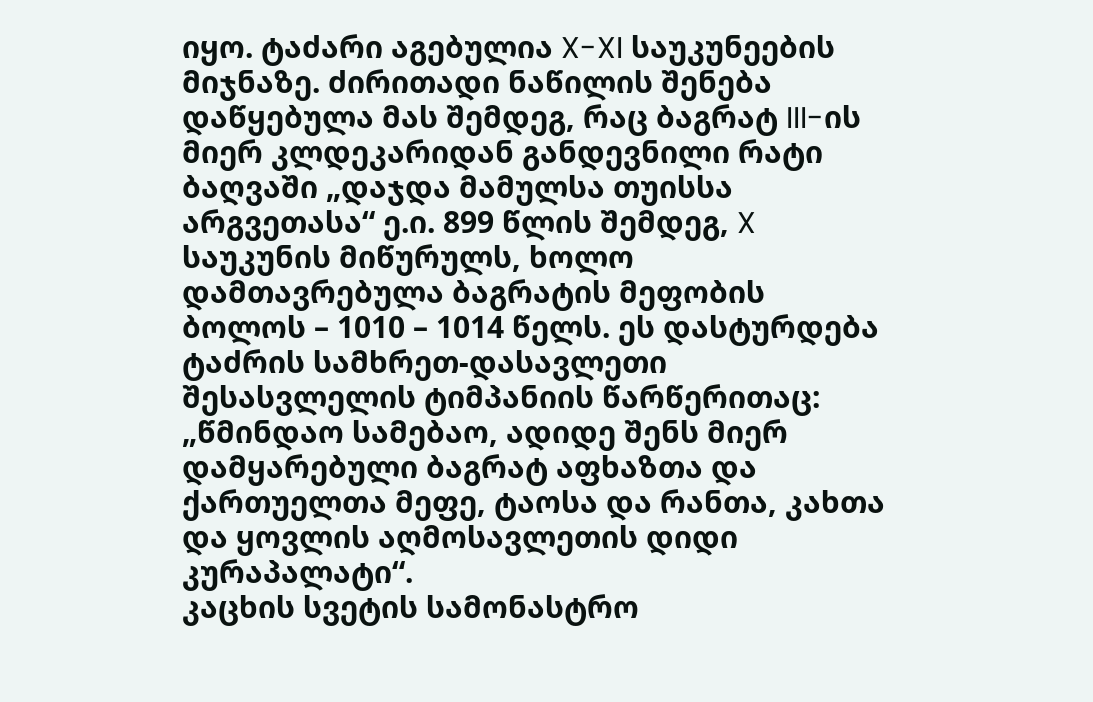იყო. ტაძარი აგებულია X-XI საუკუნეების მიჯნაზე. ძირითადი ნაწილის შენება დაწყებულა მას შემდეგ, რაც ბაგრატ III-ის მიერ კლდეკარიდან განდევნილი რატი ბაღვაში „დაჯდა მამულსა თუისსა არგვეთასა“ ე.ი. 899 წლის შემდეგ, X საუკუნის მიწურულს, ხოლო დამთავრებულა ბაგრატის მეფობის ბოლოს – 1010 – 1014 წელს. ეს დასტურდება ტაძრის სამხრეთ-დასავლეთი შესასვლელის ტიმპანიის წარწერითაც: „წმინდაო სამებაო, ადიდე შენს მიერ დამყარებული ბაგრატ აფხაზთა და ქართუელთა მეფე, ტაოსა და რანთა, კახთა და ყოვლის აღმოსავლეთის დიდი კურაპალატი“.
კაცხის სვეტის სამონასტრო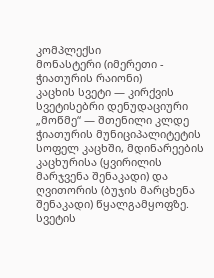კომპლექსი
მონასტერი (იმერეთი - ჭიათურის რაიონი)
კაცხის სვეტი — კირქვის სვეტისებრი დენუდაციური „მოწმე“ — შთენილი კლდე ჭიათურის მუნიციპალიტეტის სოფელ კაცხში, მდინარეების კაცხურისა (ყვირილის მარჯვენა შენაკადი) და ღვითორის (ბუჯის მარცხენა შენაკადი) წყალგამყოფზე. სვეტის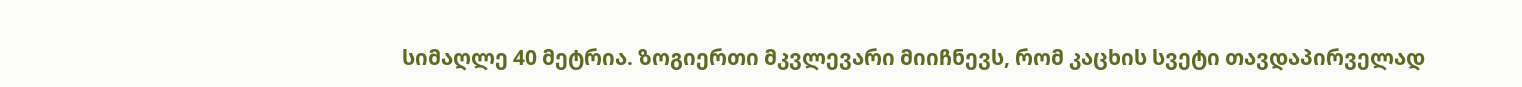სიმაღლე 40 მეტრია. ზოგიერთი მკვლევარი მიიჩნევს, რომ კაცხის სვეტი თავდაპირველად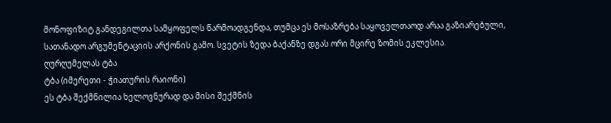მონოფიზიტ განდეგილთა სამყოფელს წარმოადგენდა, თუმცა ეს მოსაზრება საყოველთაოდ არაა გაზიარებული, სათანადო არგუმენტაციის არქონის გამო. სვეტის ზედა ბაქანზე დგას ორი მცირე ზომის ეკლესია.
ღურღუმელას ტბა
ტბა (იმერეთი - ჭიათურის რაიონი)
ეს ტბა შექმნილია ხელოვნურად და მისი შექმნის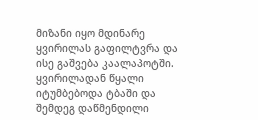მიზანი იყო მდინარე ყვირილას გაფილტვრა და ისე გაშვება კაალაპოტში. ყვირილადან წყალი იტუმბებოდა ტბაში და შემდეგ დაწმენდილი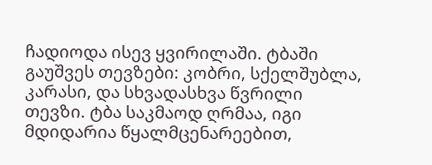ჩადიოდა ისევ ყვირილაში. ტბაში გაუშვეს თევზები: კობრი, სქელშუბლა, კარასი, და სხვადასხვა წვრილი თევზი. ტბა საკმაოდ ღრმაა, იგი მდიდარია წყალმცენარეებით,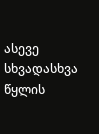ასევე სხვადასხვა წყლის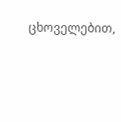ცხოველებით,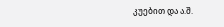კუებით და ა.შ.